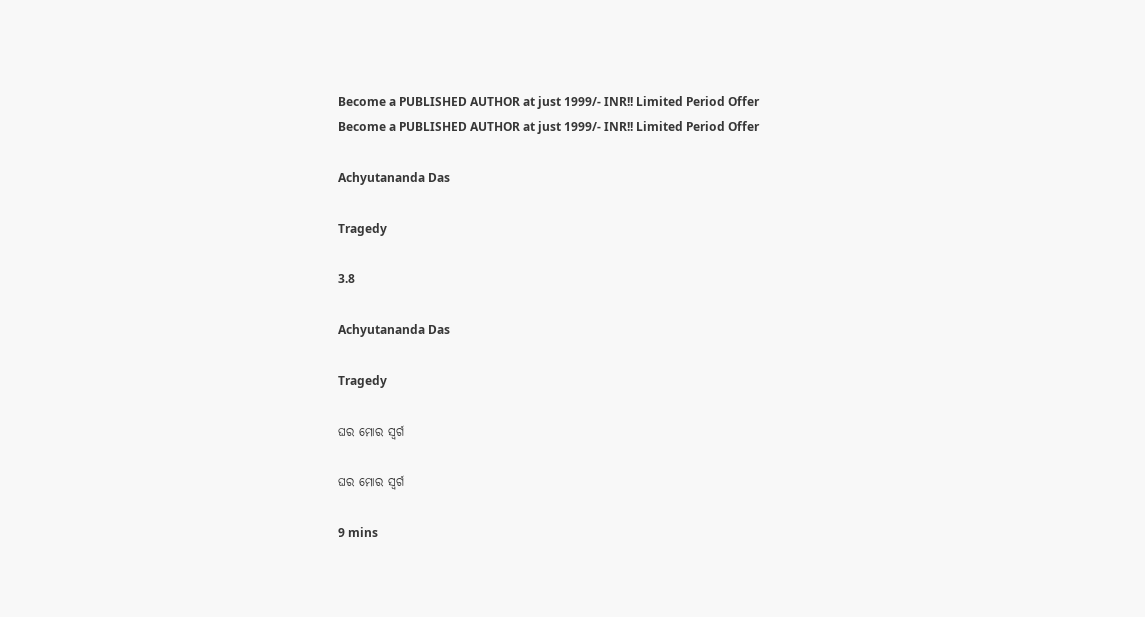Become a PUBLISHED AUTHOR at just 1999/- INR!! Limited Period Offer
Become a PUBLISHED AUTHOR at just 1999/- INR!! Limited Period Offer

Achyutananda Das

Tragedy

3.8

Achyutananda Das

Tragedy

ଘର ମୋର ସ୍ଵର୍ଗ

ଘର ମୋର ସ୍ଵର୍ଗ

9 mins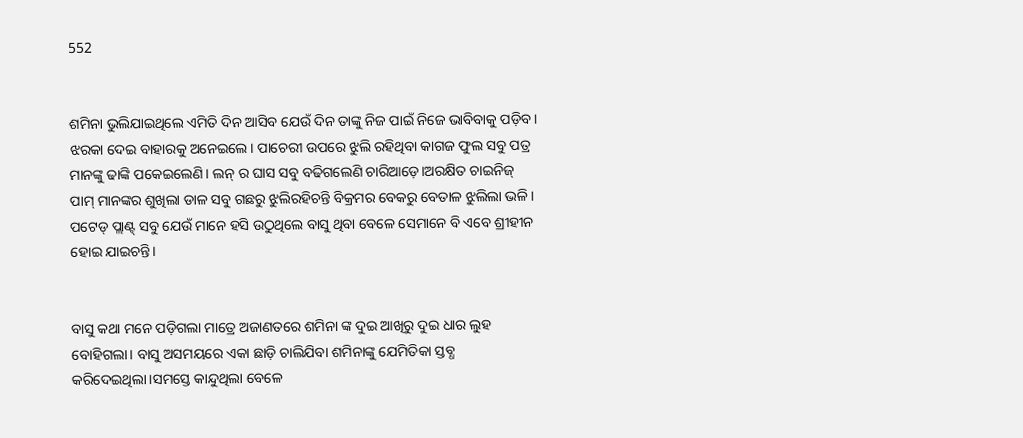552


ଶମିନା ଭୁଲିଯାଇଥିଲେ ଏମିତି ଦିନ ଆସିବ ଯେଉଁ ଦିନ ତାଙ୍କୁ ନିଜ ପାଇଁ ନିଜେ ଭାବିବାକୁ ପଡ଼ିବ। ଝରକା ଦେଇ ବାହାରକୁ ଅନେଇଲେ। ପାଚେରୀ ଉପରେ ଝୁଲି ରହିଥିବା କାଗଜ ଫୁଲ ସବୁ ପତ୍ର ମାନଙ୍କୁ ଢାଙ୍କି ପକେଇଲେଣି। ଲନ୍ ର ଘାସ ସବୁ ବଢିଗଲେଣି ଚାରିଆଡ଼େ।ଅରକ୍ଷିତ ଚାଇନିଜ୍ ପାମ୍ ମାନଙ୍କର ଶୁଖିଲା ଡାଳ ସବୁ ଗଛରୁ ଝୁଲିରହିଚନ୍ତି ବିକ୍ରମର ବେକରୁ ବେତାଳ ଝୁଲିଲା ଭଳି। ପଟେଡ୍ ପ୍ଲାଣ୍ଟ୍ ସବୁ ଯେଉଁ ମାନେ ହସି ଉଠୁଥିଲେ ବାସୁ ଥିବା ବେଳେ ସେମାନେ ବି ଏବେ ଶ୍ରୀହୀନ ହୋଇ ଯାଇଚନ୍ତି।


ବାସୁ କଥା ମନେ ପଡ଼ିଗଲା ମାତ୍ରେ ଅଜାଣତରେ ଶମିନା ଙ୍କ ଦୁଇ ଆଖିରୁ ଦୁଇ ଧାର ଲୁହ ବୋହିଗଲା। ବାସୁ ଅସମୟରେ ଏକା ଛାଡ଼ି ଚାଲିଯିବା ଶମିନାଙ୍କୁ ଯେମିତିକା ସ୍ତବ୍ଧ କରିଦେଇଥିଲା।ସମସ୍ତେ କାନ୍ଦୁଥିଲା ବେଳେ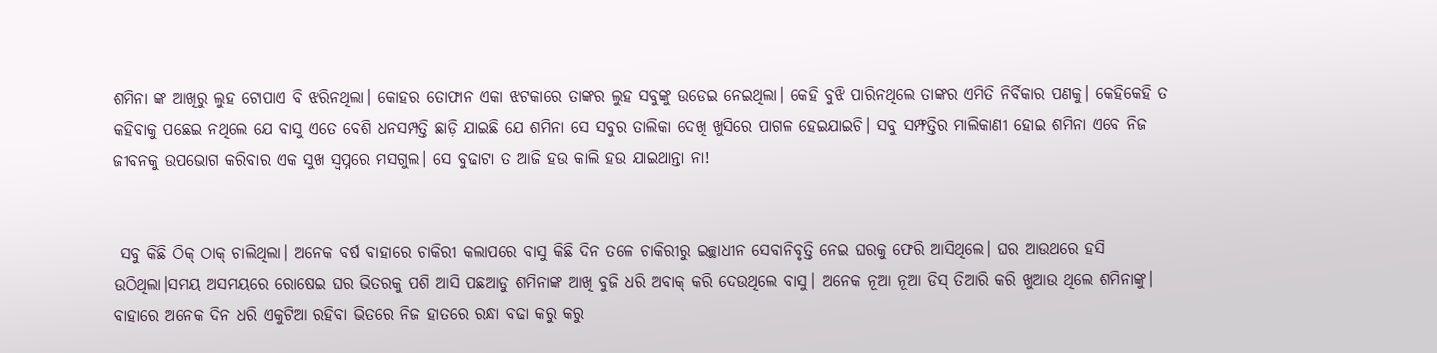ଶମିନା ଙ୍କ ଆଖିରୁ ଲୁହ ଟୋପାଏ ବି ଝରିନଥିଲା। କୋହର ତୋଫାନ ଏକା ଝଟକାରେ ତାଙ୍କର ଲୁହ ସବୁଙ୍କୁ ଉଡେଇ ନେଇଥିଲା। କେହି ବୁଝି ପାରିନଥିଲେ ତାଙ୍କର ଏମିତି ନିର୍ବିକାର ପଣକୁ। କେହିକେହି ତ କହିବାକୁ ପଛେଇ ନଥିଲେ ଯେ ବାସୁ ଏତେ ବେଶି ଧନସମ୍ପତ୍ତି ଛାଡ଼ି ଯାଇଛି ଯେ ଶମିନା ସେ ସବୁର ତାଲିକା ଦେଖି ଖୁସିରେ ପାଗଳ ହେଇଯାଇଚି। ସବୁ ସମ୍ଫତ୍ତିର ମାଲିକାଣୀ ହୋଇ ଶମିନା ଏବେ ନିଜ ଜୀବନକୁ ଉପଭୋଗ କରିବାର ଏକ ସୁଖ ସ୍ଵପ୍ନରେ ମସଗୁଲ। ସେ ବୁଢାଟା ତ ଆଜି ହଉ କାଲି ହଉ ଯାଇଥାନ୍ତା ନା!


 ସବୁ କିଛି ଠିକ୍ ଠାକ୍ ଚାଲିଥିଲା। ଅନେକ ବର୍ଷ ବାହାରେ ଚାକିରୀ କଲାପରେ ବାସୁ କିଛି ଦିନ ତଳେ ଚାକିରୀରୁ ଇଚ୍ଛାଧୀନ ସେବାନିବୃତ୍ତି ନେଇ ଘରକୁ ଫେରି ଆସିଥିଲେ। ଘର ଆଉଥରେ ହସି ଉଠିଥିଲା।ସମୟ ଅସମୟରେ ରୋଷେଇ ଘର ଭିତରକୁ ପଶି ଆସି ପଛଆଡୁ ଶମିନାଙ୍କ ଆଖି ବୁଜି ଧରି ଅବାକ୍ କରି ଦେଉଥିଲେ ବାସୁ। ଅନେକ ନୂଆ ନୂଆ ଡିସ୍ ତିଆରି କରି ଖୁଆଉ ଥିଲେ ଶମିନାଙ୍କୁ। ବାହାରେ ଅନେକ ଦିନ ଧରି ଏକୁଟିଆ ରହିବା ଭିତରେ ନିଜ ହାତରେ ରନ୍ଧା ବଢା କରୁ କରୁ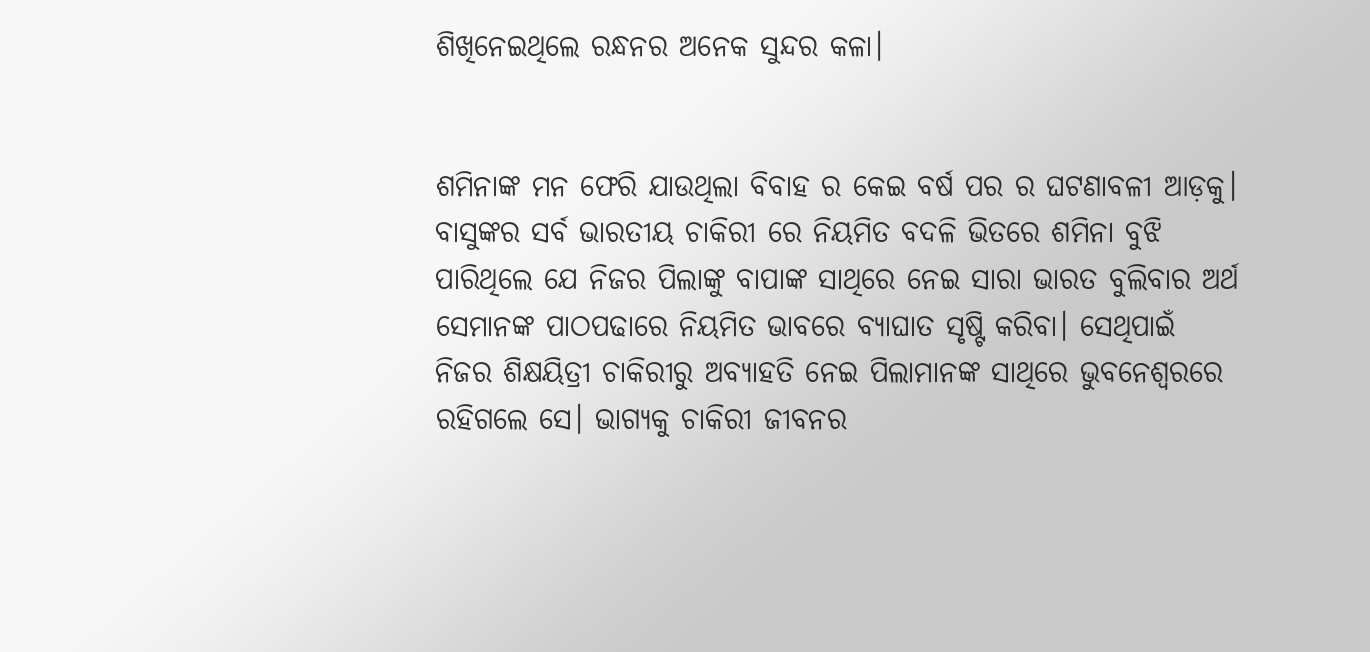ଶିଖିନେଇଥିଲେ ରନ୍ଧନର ଅନେକ ସୁନ୍ଦର କଳା।


ଶମିନାଙ୍କ ମନ ଫେରି ଯାଉଥିଲା ବିବାହ ର କେଇ ବର୍ଷ ପର ର ଘଟଣାବଳୀ ଆଡ଼କୁ। ବାସୁଙ୍କର ସର୍ବ ଭାରତୀୟ ଚାକିରୀ ରେ ନିୟମିତ ବଦଳି ଭିତରେ ଶମିନା ବୁଝି ପାରିଥିଲେ ଯେ ନିଜର ପିଲାଙ୍କୁ ବାପାଙ୍କ ସାଥିରେ ନେଇ ସାରା ଭାରତ ବୁଲିବାର ଅର୍ଥ ସେମାନଙ୍କ ପାଠପଢାରେ ନିୟମିତ ଭାବରେ ବ୍ୟାଘାତ ସୃଷ୍ଟି କରିବା। ସେଥିପାଇଁ ନିଜର ଶିକ୍ଷୟିତ୍ରୀ ଚାକିରୀରୁ ଅବ୍ୟାହତି ନେଇ ପିଲାମାନଙ୍କ ସାଥିରେ ଭୁବନେଶ୍ୱରରେ ରହିଗଲେ ସେ। ଭାଗ୍ଯକୁ ଚାକିରୀ ଜୀବନର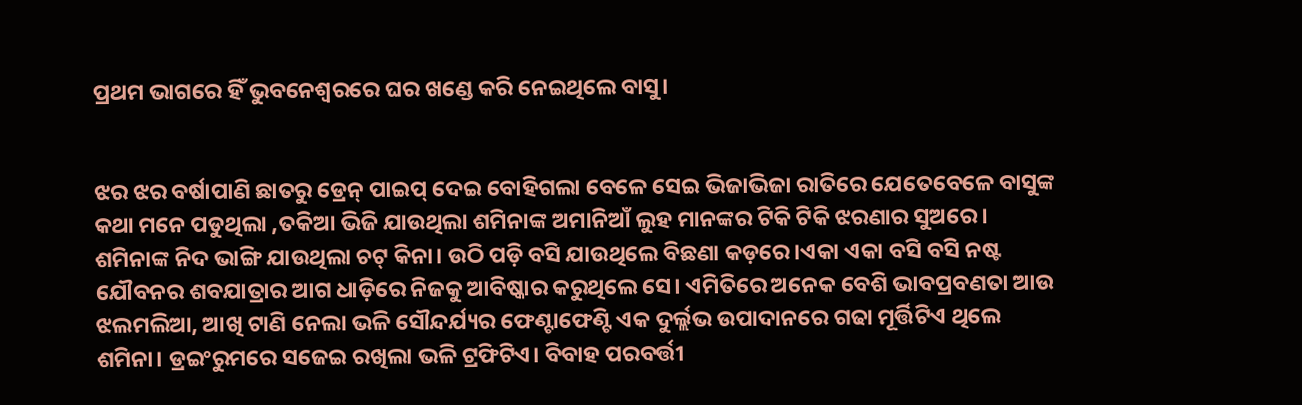ପ୍ରଥମ ଭାଗରେ ହିଁ ଭୁବନେଶ୍ୱରରେ ଘର ଖଣ୍ଡେ କରି ନେଇଥିଲେ ବାସୁ।


ଝର ଝର ବର୍ଷାପାଣି ଛାତରୁ ଡ୍ରେନ୍ ପାଇପ୍ ଦେଇ ବୋହିଗଲା ବେଳେ ସେଇ ଭିଜାଭିଜା ରାତିରେ ଯେତେବେଳେ ବାସୁଙ୍କ କଥା ମନେ ପଡୁଥିଲା ,ତକିଆ ଭିଜି ଯାଉଥିଲା ଶମିନାଙ୍କ ଅମାନିଆଁ ଲୁହ ମାନଙ୍କର ଟିକି ଟିକି ଝରଣାର ସୁଅରେ। ଶମିନାଙ୍କ ନିଦ ଭାଙ୍ଗି ଯାଉଥିଲା ଚଟ୍ କିନା। ଉଠି ପଡ଼ି ବସି ଯାଉଥିଲେ ବିଛଣା କଡ଼ରେ।ଏକା ଏକା ବସି ବସି ନଷ୍ଟ ଯୌବନର ଶବଯାତ୍ରାର ଆଗ ଧାଡ଼ିରେ ନିଜକୁ ଆବିଷ୍କାର କରୁଥିଲେ ସେ। ଏମିତିରେ ଅନେକ ବେଶି ଭାବପ୍ରବଣତା ଆଉ ଝଲମଲିଆ, ଆଖି ଟାଣି ନେଲା ଭଳି ସୌନ୍ଦର୍ଯ୍ୟର ଫେଣ୍ଟାଫେଣ୍ଟି ଏକ ଦୁର୍ଲ୍ଲଭ ଉପାଦାନରେ ଗଢା ମୂର୍ତ୍ତିଟିଏ ଥିଲେ ଶମିନା। ଡ୍ରଇଂରୁମରେ ସଜେଇ ରଖିଲା ଭଳି ଟ୍ରଫିଟିଏ। ବିବାହ ପରବର୍ତ୍ତୀ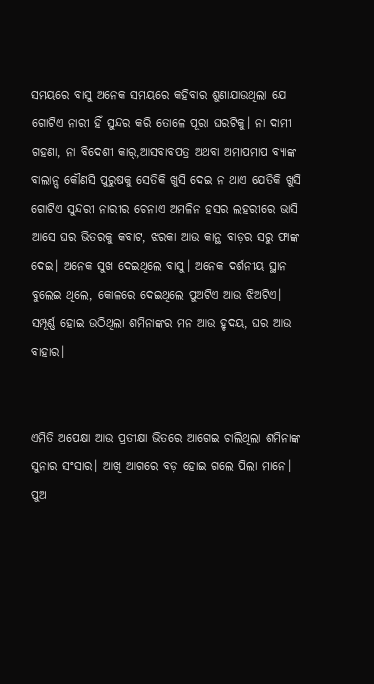ସମୟରେ ବାସୁ ଅନେକ ସମୟରେ କହିବାର ଶୁଣାଯାଉଥିଲା ଯେ ଗୋଟିଏ ନାରୀ ହିଁ ସୁନ୍ଦର କରି ତୋଳେ ପୂରା ଘରଟିକୁ। ନା ଦାମୀ ଗହଣା, ନା ବିଦେଶୀ କାର୍,ଆସବାବପତ୍ର ଅଥବା ଅମାପମାପ ବ୍ୟାଙ୍କ ବାଲାନ୍ସ କୌଣସି ପୁରୁଷକୁ ସେତିକି ଖୁସି ଦେଇ ନ ଥାଏ ଯେତିକି ଖୁସି ଗୋଟିଏ ସୁନ୍ଦରୀ ନାରୀର ଚେନାଏ ଅମଳିନ ହସର ଲହରୀରେ ଭାସି ଆସେ ଘର ଭିତରକୁ କବାଟ, ଝରକା ଆଉ କାନ୍ଥ ବାଡ଼ର ସରୁ ଫାଙ୍କ ଦେଇ। ଅନେକ ସୁଖ ଦେଇଥିଲେ ବାସୁ। ଅନେକ ଦର୍ଶନୀୟ ସ୍ଥାନ ବୁଲେଇ ଥିଲେ, କୋଳରେ ଦେଇଥିଲେ ପୁଅଟିଏ ଆଉ ଝିଅଟିଏ। ସମ୍ପୂର୍ଣ୍ଣ ହୋଇ ଉଠିଥିଲା ଶମିନାଙ୍କର ମନ ଆଉ ହୃଦୟ, ଘର ଆଉ ବାହାର।


ଏମିତି ଅପେକ୍ଷା ଆଉ ପ୍ରତୀକ୍ଷା ଭିତରେ ଆଗେଇ ଚାଲିଥିଲା ଶମିନାଙ୍କ ସୁନାର ସଂସାର। ଆଖି ଆଗରେ ବଡ଼ ହୋଇ ଗଲେ ପିଲା ମାନେ। ପୁଅ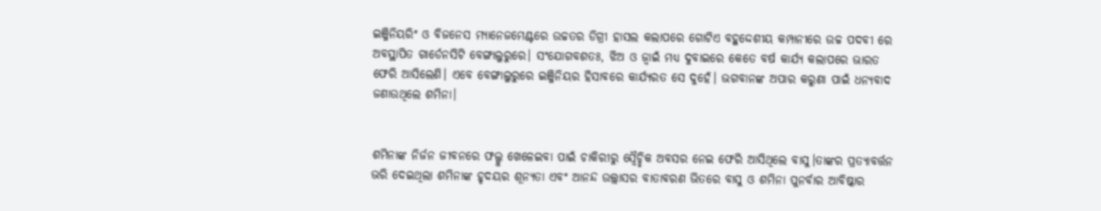ଇଞ୍ଜିନିୟରିଂ ଓ ବିଜନେସ ମ୍ୟାନେଜମେଣ୍ଟରେ ଉଚ୍ଚତର ଡିଗ୍ରୀ ହାସଲ କଲାପରେ ଗୋଟିଏ ବହୁଦ୍ଦେଶୀୟ କମ୍ପାନୀରେ ଉଚ୍ଚ ପଦବୀ ରେ ଅବସ୍ଥାପିତ ଗାର୍ଡେନସିଟି ବେଙ୍ଗାଲୁରୁରେ। ସଂଯୋଗବଶତଃ, ଝିଅ ଓ ଜ୍ଵାଇଁ ମଧ୍ୟ ଦୁବାଇରେ କେତେ ବର୍ଷ କାର୍ଯ୍ୟ କଲାପରେ ଭାରତ ଫେରି ଆସିଲେଣି। ଏବେ ବେଙ୍ଗାଲୁରୁରେ ଇଞ୍ଜିନିୟର ହିସାବରେ କାର୍ଯ୍ୟରତ ସେ ଦୁହେଁ। ଭଗବାନଙ୍କ ଅପାର କରୁଣା ପାଇଁ ଧନ୍ୟବାଦ ଜଣାଉଥିଲେ ଶମିନା।


ଶମିନାଙ୍କ ନିର୍ଜନ ଜୀବନରେ ଫଲ୍ଗୁ ଖେଳେଇବା ପାଇଁ ଚାକିରୀରୁ ସ୍ଵୈଚ୍ଛିକ ଅବସର ନେଇ ଫେରି ଆସିଥିଲେ ବାସୁ।ତାଙ୍କର ପ୍ରତ୍ୟାବର୍ତ୍ତନ ଭରି ଦେଇଥିଲା ଶମିନାଙ୍କ ହୃଦୟର ଶୂନ୍ୟତା ଏବଂ ଆନନ୍ଦ ଉଲ୍ଲାସର ବାତାବରଣ ଭିତରେ ବାସୁ ଓ ଶମିନା ପୁନର୍ବାର ଆବିଷ୍କାର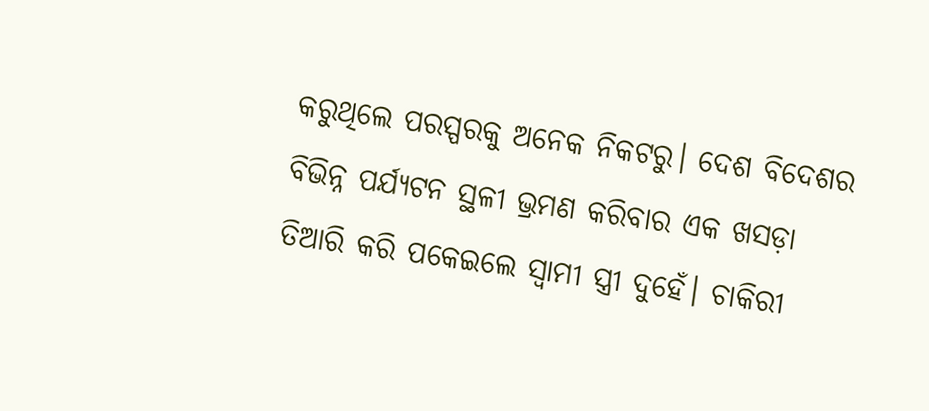କରୁଥିଲେ ପରସ୍ପରକୁ ଅନେକ ନିକଟରୁ। ଦେଶ ବିଦେଶର ବିଭିନ୍ନ ପର୍ଯ୍ୟଟନ ସ୍ଥଳୀ ଭ୍ରମଣ କରିବାର ଏକ ଖସଡ଼ା ତିଆରି କରି ପକେଇଲେ ସ୍ଵାମୀ ସ୍ତ୍ରୀ ଦୁହେଁ। ଚାକିରୀ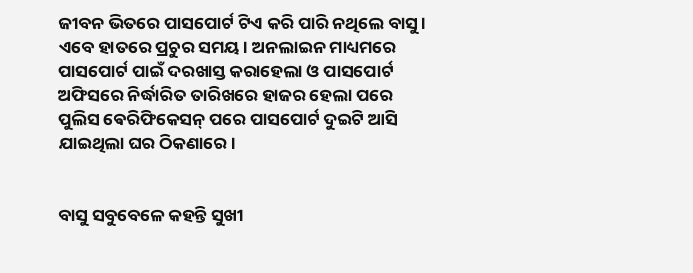ଜୀବନ ଭିତରେ ପାସପୋର୍ଟ ଟିଏ କରି ପାରି ନଥିଲେ ବାସୁ । ଏବେ ହାତରେ ପ୍ରଚୁର ସମୟ। ଅନଲାଇନ ମାଧ୍ୟମରେ ପାସପୋର୍ଟ ପାଇଁ ଦରଖାସ୍ତ କରାହେଲା ଓ ପାସପୋର୍ଟ ଅଫିସରେ ନିର୍ଦ୍ଧାରିତ ତାରିଖରେ ହାଜର ହେଲା ପରେ ପୁଲିସ ଵେରିଫିକେସନ୍ ପରେ ପାସପୋର୍ଟ ଦୁଇଟି ଆସି ଯାଇଥିଲା ଘର ଠିକଣାରେ।


ବାସୁ ସବୁବେଳେ କହନ୍ତି ସୁଖୀ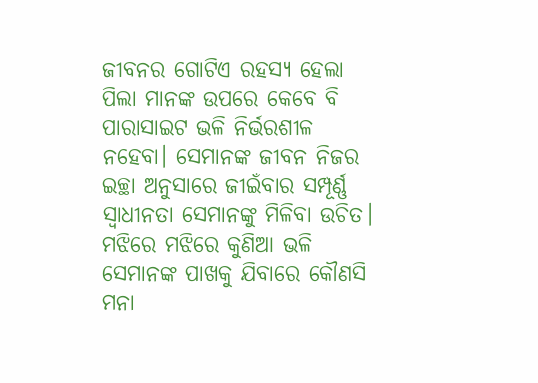ଜୀବନର ଗୋଟିଏ ରହସ୍ୟ ହେଲା ପିଲା ମାନଙ୍କ ଉପରେ କେବେ ବି ପାରାସାଇଟ ଭଳି ନିର୍ଭରଶୀଳ ନହେବା। ସେମାନଙ୍କ ଜୀବନ ନିଜର ଇଚ୍ଛା ଅନୁସାରେ ଜୀଇଁବାର ସମ୍ପୂର୍ଣ୍ଣ ସ୍ଵାଧୀନତା ସେମାନଙ୍କୁ ମିଳିବା ଉଚିତ। ମଝିରେ ମଝିରେ କୁଣିଆ ଭଳି ସେମାନଙ୍କ ପାଖକୁ ଯିବାରେ କୌଣସି ମନା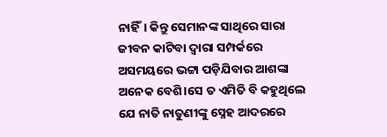ନାହିଁ। କିନ୍ତୁ ସେମାନଙ୍କ ସାଥିରେ ସାରା ଜୀବନ କାଟିବା ଦ୍ଵାରା ସମ୍ପର୍କରେ ଅସମୟରେ ଭଟ୍ଟା ପଡ଼ିଯିବାର ଆଶଙ୍କା ଅନେକ ବେଶି।ସେ ତ ଏମିତି ବି କହୁଥିଲେ ଯେ ନାତି ନାତୁଣୀଙ୍କୁ ସ୍ନେହ ଆଦରରେ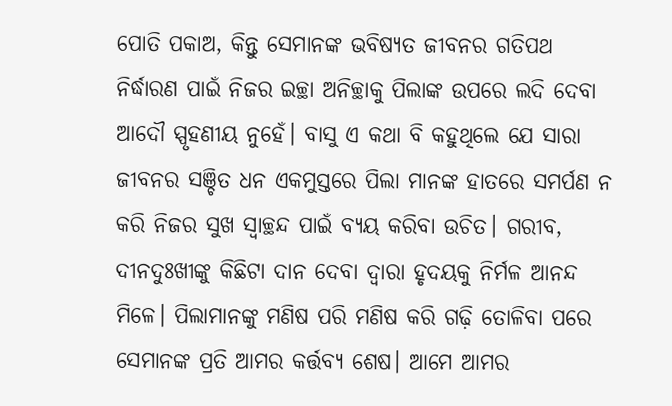ପୋତି ପକାଅ, କିନ୍ତୁ ସେମାନଙ୍କ ଭବିଷ୍ୟତ ଜୀବନର ଗତିପଥ ନିର୍ଦ୍ଧାରଣ ପାଇଁ ନିଜର ଇଚ୍ଛା ଅନିଚ୍ଛାକୁ ପିଲାଙ୍କ ଉପରେ ଲଦି ଦେବା ଆଦୌ ସ୍ପୃହଣୀୟ ନୁହେଁ। ବାସୁ ଏ କଥା ବି କହୁଥିଲେ ଯେ ସାରା ଜୀବନର ସଞ୍ଚିତ ଧନ ଏକମୁସ୍ତରେ ପିଲା ମାନଙ୍କ ହାତରେ ସମର୍ପଣ ନ କରି ନିଜର ସୁଖ ସ୍ଵାଚ୍ଛନ୍ଦ ପାଇଁ ବ୍ୟୟ କରିବା ଉଚିତ। ଗରୀବ, ଦୀନଦୁଃଖୀଙ୍କୁ କିଛିଟା ଦାନ ଦେବା ଦ୍ଵାରା ହୃଦୟକୁ ନିର୍ମଳ ଆନନ୍ଦ ମିଳେ। ପିଲାମାନଙ୍କୁ ମଣିଷ ପରି ମଣିଷ କରି ଗଢ଼ି ତୋଳିବା ପରେ ସେମାନଙ୍କ ପ୍ରତି ଆମର କର୍ତ୍ତବ୍ୟ ଶେଷ। ଆମେ ଆମର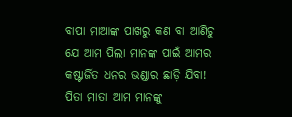ବାପା ମାଆଙ୍କ ପାଖରୁ କଣ ବା ଆଣିଚୁ ଯେ ଆମ ପିଲା ମାନଙ୍କ ପାଇଁ ଆମର କଷ୍ଟାର୍ଜିତ ଧନର ଭଣ୍ଡାର ଛାଡ଼ି ଯିବା! ପିତା ମାତା ଆମ ମାନଙ୍କୁ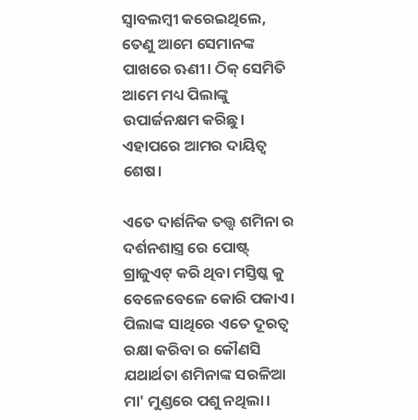ସ୍ଵାବଲମ୍ବୀ କରେଇଥିଲେ, ତେଣୁ ଆମେ ସେମାନଙ୍କ ପାଖରେ ଋଣୀ। ଠିକ୍ ସେମିତି ଆମେ ମଧ୍ୟ ପିଲାଙ୍କୁ ଉପାର୍ଜନକ୍ଷମ କରିଛୁ। ଏହାପରେ ଆମର ଦାୟିତ୍ୱ ଶେଷ।

ଏତେ ଦାର୍ଶନିକ ତତ୍ତ୍ୱ ଶମିନା ର ଦର୍ଶନଶାସ୍ତ୍ର ରେ ପୋଷ୍ଟ୍ ଗ୍ରାଜୁଏଟ୍ କରି ଥିବା ମସ୍ତିଷ୍କ କୁ ବେଳେବେଳେ କୋରି ପକାଏ। ପିଲାଙ୍କ ସାଥିରେ ଏତେ ଦୂରତ୍ୱ ରକ୍ଷା କରିବା ର କୌଣସି ଯଥାର୍ଥତା ଶମିନାଙ୍କ ସରଳିଆ ମା' ମୁଣ୍ଡରେ ପଶୁ ନଥିଲା।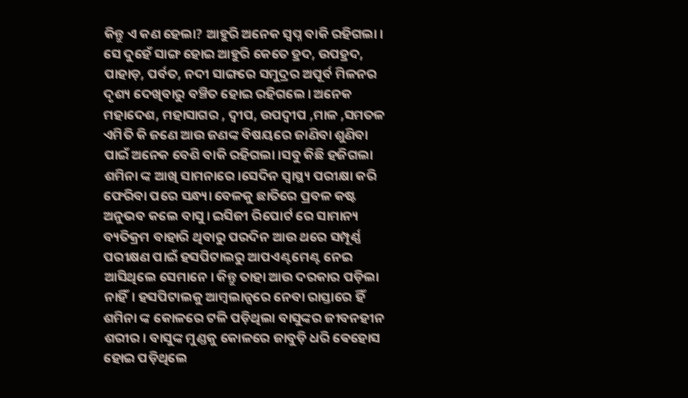କିନ୍ତୁ ଏ କଣ ହେଲା? ଆହୁରି ଅନେକ ସ୍ଵପ୍ନ ବାକି ରହିଗଲା। ସେ ଦୁହେଁ ସାଙ୍ଗ ହୋଇ ଆହୁରି କେତେ ହ୍ରଦ, ଉପହ୍ରଦ, ପାହାଡ଼, ପର୍ବତ, ନଦୀ ସାଙ୍ଗରେ ସମୁଦ୍ରର ଅପୂର୍ବ ମିଳନର ଦୃଶ୍ୟ ଦେଖିବାରୁ ବଞ୍ଚିତ ହୋଇ ରହିଗଲେ। ଅନେକ ମହାଦେଶ, ମହାସାଗର , ଦ୍ଵୀପ, ଉପଦ୍ଵୀପ ,ମାଳ ,ସମତଳ ଏମିତି କି ଜଣେ ଆଉ ଜଣଙ୍କ ବିଷୟରେ ଜାଣିବା ଶୁଣିବା ପାଇଁ ଅନେକ ବେଶି ବାକି ରହିଗଲା।ସବୁ କିଛି ହଜିଗଲା ଶମିନା ଙ୍କ ଆଖି ସାମନାରେ।ସେଦିନ ସ୍ଵାସ୍ଥ୍ୟ ପରୀକ୍ଷା କରି ଫେରିବା ପରେ ସନ୍ଧ୍ୟା ବେଳକୁ ଛାତିରେ ପ୍ରବଳ କଷ୍ଟ ଅନୁଭବ କଲେ ବାସୁ। ଇସିଜୀ ରିପୋର୍ଟ ରେ ସାମାନ୍ୟ ବ୍ୟତିକ୍ରମ ବାହାରି ଥିବାରୁ ପରଦିନ ଆଉ ଥରେ ସମ୍ପୂର୍ଣ୍ଣ ପରୀକ୍ଷଣ ପାଇଁ ହସପିଟାଲରୁ ଆପଏଣ୍ଟମେଣ୍ଟ ନେଇ ଆସିଥିଲେ ସେମାନେ। କିନ୍ତୁ ତାହା ଆଉ ଦରକାର ପଡ଼ିଲା ନାହିଁ। ହସପିଟାଲକୁ ଆମ୍ବଲାନ୍ସରେ ନେବା ରାସ୍ତାରେ ହିଁ ଶମିନା ଙ୍କ କୋଳରେ ଟଳି ପଡ଼ିଥିଲା ବାସୁଙ୍କର ଜୀବନହୀନ ଶରୀର। ବାସୁଙ୍କ ମୁଣ୍ଡକୁ କୋଳରେ ଜାବୁଡ଼ି ଧରି ଵେହୋସ ହୋଇ ପଡ଼ିଥିଲେ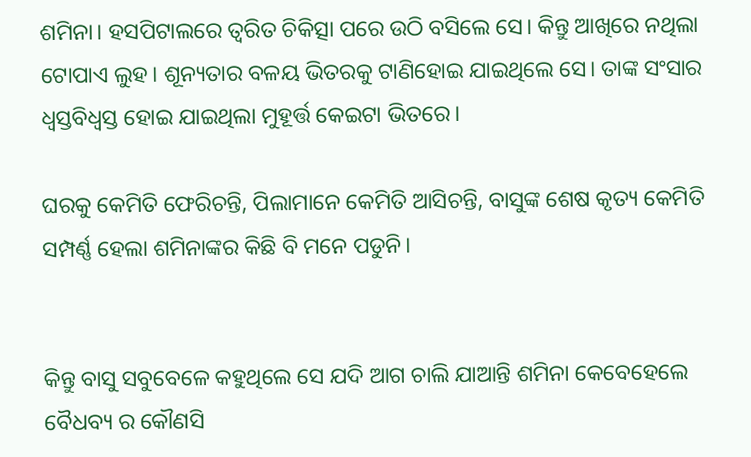ଶମିନା। ହସପିଟାଲରେ ତ୍ଵରିତ ଚିକିତ୍ସା ପରେ ଉଠି ବସିଲେ ସେ। କିନ୍ତୁ ଆଖିରେ ନଥିଲା ଟୋପାଏ ଲୁହ। ଶୂନ୍ୟତାର ବଳୟ ଭିତରକୁ ଟାଣିହୋଇ ଯାଇଥିଲେ ସେ। ତାଙ୍କ ସଂସାର ଧ୍ଵସ୍ତବିଧ୍ଵସ୍ତ ହୋଇ ଯାଇଥିଲା ମୁହୂର୍ତ୍ତ କେଇଟା ଭିତରେ।

ଘରକୁ କେମିତି ଫେରିଚନ୍ତି, ପିଲାମାନେ କେମିତି ଆସିଚନ୍ତି, ବାସୁଙ୍କ ଶେଷ କୃତ୍ୟ କେମିତି ସମ୍ପର୍ଣ୍ଣ ହେଲା ଶମିନାଙ୍କର କିଛି ବି ମନେ ପଡୁନି।


କିନ୍ତୁ ବାସୁ ସବୁବେଳେ କହୁଥିଲେ ସେ ଯଦି ଆଗ ଚାଲି ଯାଆନ୍ତି ଶମିନା କେବେହେଲେ ବୈଧବ୍ୟ ର କୌଣସି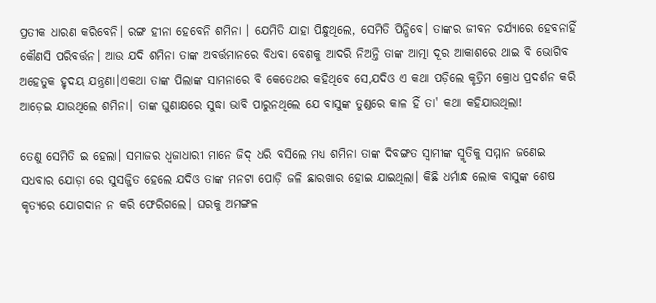ପ୍ରତୀକ ଧାରଣ କରିବେନି। ରଙ୍ଗ ହୀନା ହେବେନି ଶମିନା । ଯେମିତି ଯାହା ପିନ୍ଧୁଥିଲେ, ସେମିତି ପିନ୍ଧିବେ। ତାଙ୍କର ଜୀବନ ଚର୍ଯ୍ୟାରେ ହେବନାହିଁ କୌଣସି ପରିବର୍ତ୍ତନ। ଆଉ ଯଦି ଶମିନା ତାଙ୍କ ଅବର୍ତ୍ତମାନରେ ବିଧବା ବେଶକୁ ଆଦରି ନିଅନ୍ତି ତାଙ୍କ ଆତ୍ମା ଦୂର ଆକାଶରେ ଥାଇ ବି ଭୋଗିବ ଅହେତୁକ ହୃଦୟ ଯନ୍ତ୍ରଣା।ଏକଥା ତାଙ୍କ ପିଲାଙ୍କ ସାମନାରେ ବି କେତେଥର କହିଥିବେ ସେ,ଯଦିଓ ଏ କଥା ପଡ଼ିଲେ କୃତ୍ରିମ କ୍ରୋଧ ପ୍ରଦର୍ଶନ କରି ଆଡ଼େଇ ଯାଉଥିଲେ ଶମିନା। ତାଙ୍କ ଘୁଣାକ୍ଷରେ ସୁଦ୍ଧା ଭାବି ପାରୁନଥିଲେ ଯେ ବାସୁଙ୍କ ତୁଣ୍ଡରେ କାଳ ହିଁ ତା' କଥା କହିଯାଉଥିଲା!

ତେଣୁ ସେମିତି ଇ ହେଲା। ସମାଜର ଧ୍ଵଜାଧାରୀ ମାନେ ଜିଦ୍ ଧରି ବସିଲେ ମଧ୍ୟ ଶମିନା ତାଙ୍କ ଦିବଙ୍ଗତ ସ୍ଵାମୀଙ୍କ ସ୍ମୃତିକୁ ସମ୍ମାନ ଜଣେଇ ସଧବାର ଯୋଡ଼ା ରେ ସୁସଜ୍ଜିତ ହେଲେ ଯଦିଓ ତାଙ୍କ ମନଟା ପୋଡ଼ି ଜଳି ଛାରଖାର ହୋଇ ଯାଇଥିଲା। କିଛି ଧର୍ମାନ୍ଧ ଲୋକ ବାସୁଙ୍କ ଶେଷ କୃତ୍ୟରେ ଯୋଗଦାନ ନ କରି ଫେରିଗଲେ। ଘରକୁ ଅମଙ୍ଗଳ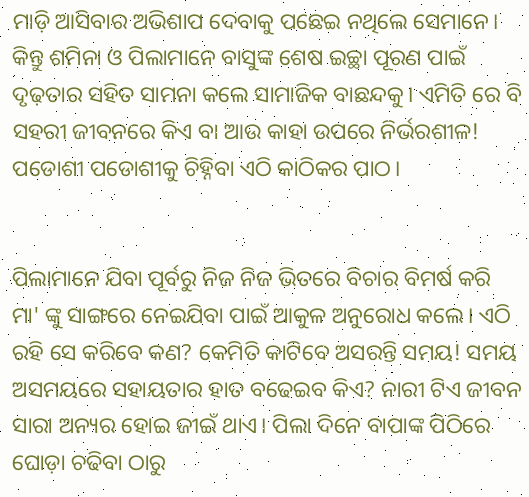ମାଡ଼ି ଆସିବାର ଅଭିଶାପ ଦେବାକୁ ପଛେଇ ନଥିଲେ ସେମାନେ। କିନ୍ତୁ ଶମିନା ଓ ପିଲାମାନେ ବାସୁଙ୍କ ଶେଷ ଇଚ୍ଛା ପୂରଣ ପାଇଁ ଦୃଢ଼ତାର ସହିତ ସାମନା କଲେ ସାମାଜିକ ବାଛନ୍ଦକୁ। ଏମିତି ରେ ବି ସହରୀ ଜୀବନରେ କିଏ ବା ଆଉ କାହା ଉପରେ ନିର୍ଭରଶୀଳ! ପଡୋଶୀ ପଡୋଶୀକୁ ଚିହ୍ନିବା ଏଠି କାଠିକର ପାଠ।


ପିଲାମାନେ ଯିବା ପୂର୍ବରୁ ନିଜ ନିଜ ଭିତରେ ବିଚାର ବିମର୍ଷ କରି ମା' ଙ୍କୁ ସାଙ୍ଗରେ ନେଇଯିବା ପାଇଁ ଆକୁଳ ଅନୁରୋଧ କଲେ। ଏଠି ରହି ସେ କରିବେ କଣ? କେମିତି କାଟିବେ ଅସରନ୍ତି ସମୟ! ସମୟ ଅସମୟରେ ସହାୟତାର ହାତ ବଢେଇବ କିଏ? ନାରୀ ଟିଏ ଜୀବନ ସାରା ଅନ୍ୟର ହୋଇ ଜୀଇଁ ଥାଏ। ପିଲା ଦିନେ ବାପାଙ୍କ ପିଠିରେ ଘୋଡ଼ା ଚଢିବା ଠାରୁ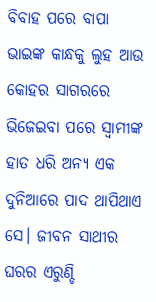ବିବାହ ପରେ ବାପା ଭାଇଙ୍କ କାନ୍ଧକୁ ଲୁହ ଆଉ କୋହର ସାଗରରେ ଭିଜେଇବା ପରେ ସ୍ଵାମୀଙ୍କ ହାତ ଧରି ଅନ୍ୟ ଏକ ଦୁନିଆରେ ପାଦ ଥାପିଥାଏ ସେ। ଜୀବନ ସାଥୀର ଘରର ଏରୁଣ୍ଡି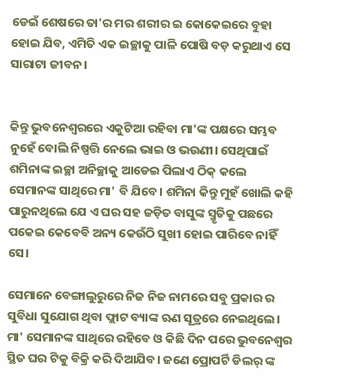ଡେଇଁ ଶେଷରେ ତା'ର ମର ଶରୀର ଇ କୋକେଇରେ ବୁହା ହୋଇ ଯିବ, ଏମିତି ଏକ ଇଚ୍ଛାକୁ ପାଳି ପୋଷି ବଡ଼ କରୁଥାଏ ସେ ସାରାଟା ଜୀବନ।


କିନ୍ତୁ ଭୁବନେଶ୍ୱରରେ ଏକୁଟିଆ ରହିବା ମା'ଙ୍କ ପକ୍ଷରେ ସମ୍ଭବ ନୁହେଁ ବୋଲି ନିଷ୍ପତ୍ତି ନେଲେ ଭାଇ ଓ ଭଉଣୀ। ସେଥିପାଇଁ ଶମିନାଙ୍କ ଇଚ୍ଛା ଅନିଚ୍ଛାକୁ ଆଡେଇ ପିଲାଏ ଠିକ୍ କଲେ ସେମାନଙ୍କ ସାଥିରେ ମା' ବି ଯିବେ। ଶମିନା କିନ୍ତୁ ମୁହଁ ଖୋଲି କହି ପାରୁନଥିଲେ ଯେ ଏ ଘର ସହ ଜଡ଼ିତ ବାସୁଙ୍କ ସ୍ମୃତିକୁ ପଛରେ ପକେଇ କେବେବି ଅନ୍ୟ କେଉଁଠି ସୁଖୀ ହୋଇ ପାରିବେ ନାହିଁ ସେ।

ସେମାନେ ବେଙ୍ଗାଲୁରୁରେ ନିଜ ନିଜ ନାମରେ ସବୁ ପ୍ରକାର ର ସୁବିଧା ସୁଯୋଗ ଥିବା ଫ୍ଲାଟ ବ୍ୟାଙ୍କ ଋଣ ସୂତ୍ରରେ ନେଇଥିଲେ। ମା' ସେମାନଙ୍କ ସାଥିରେ ରହିବେ ଓ କିଛି ଦିନ ପରେ ଭୁବନେଶ୍ୱର ସ୍ଥିତ ଘର ଟିକୁ ବିକ୍ରି କରି ଦିଆଯିବ। ଜଣେ ପ୍ରୋପର୍ଟି ଡିଲର୍ ଙ୍କ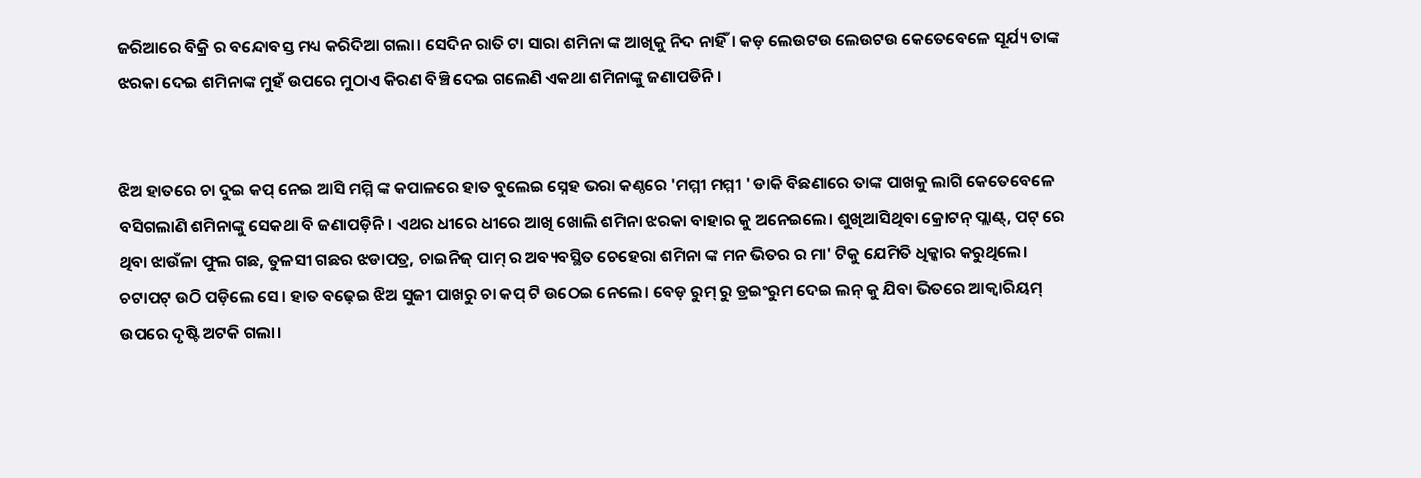ଜରିଆରେ ବିକ୍ରି ର ବନ୍ଦୋବସ୍ତ ମଧ୍ୟ କରିଦିଆ ଗଲା। ସେଦିନ ରାତି ଟା ସାରା ଶମିନା ଙ୍କ ଆଖିକୁ ନିଦ ନାହିଁ। କଡ଼ ଲେଉଟଉ ଲେଉଟଉ କେତେବେଳେ ସୂର୍ଯ୍ୟ ତାଙ୍କ ଝରକା ଦେଇ ଶମିନାଙ୍କ ମୁହଁ ଉପରେ ମୁଠାଏ କିରଣ ବିଞ୍ଚି ଦେଇ ଗଲେଣି ଏକଥା ଶମିନାଙ୍କୁ ଜଣାପଡିନି।


ଝିଅ ହାତରେ ଚା ଦୁଇ କପ୍ ନେଇ ଆସି ମମ୍ମି ଙ୍କ କପାଳରେ ହାତ ବୁଲେଇ ସ୍ନେହ ଭରା କଣ୍ଠରେ 'ମମ୍ମୀ ମମ୍ମୀ ' ଡାକି ବିଛଣାରେ ତାଙ୍କ ପାଖକୁ ଲାଗି କେତେବେଳେ ବସିଗଲାଣି ଶମିନାଙ୍କୁ ସେକଥା ବି ଜଣାପଡ଼ିନି। ଏଥର ଧୀରେ ଧୀରେ ଆଖି ଖୋଲି ଶମିନା ଝରକା ବାହାର କୁ ଅନେଇଲେ। ଶୁଖିଆସିଥିବା କ୍ରୋଟନ୍ ପ୍ଲାଣ୍ଟ୍, ପଟ୍ ରେ ଥିବା ଝାଉଁଳା ଫୁଲ ଗଛ, ତୁଳସୀ ଗଛର ଝଡାପତ୍ର, ଚାଇନିଜ୍ ପାମ୍ ର ଅବ୍ୟବସ୍ଥିତ ଚେହେରା ଶମିନା ଙ୍କ ମନ ଭିତର ର ମା' ଟିକୁ ଯେମିତି ଧିକ୍କାର କରୁଥିଲେ। ଚଟାପଟ୍ ଉଠି ପଡ଼ିଲେ ସେ। ହାତ ବଢ଼େଇ ଝିଅ ସୁଜୀ ପାଖରୁ ଚା କପ୍ ଟି ଉଠେଇ ନେଲେ। ବେଡ଼ ରୁମ୍ ରୁ ଡ୍ରଇଂରୁମ ଦେଇ ଲନ୍ କୁ ଯିବା ଭିତରେ ଆକ୍ଵାରିୟମ୍ ଉପରେ ଦୃଷ୍ଟି ଅଟକି ଗଲା।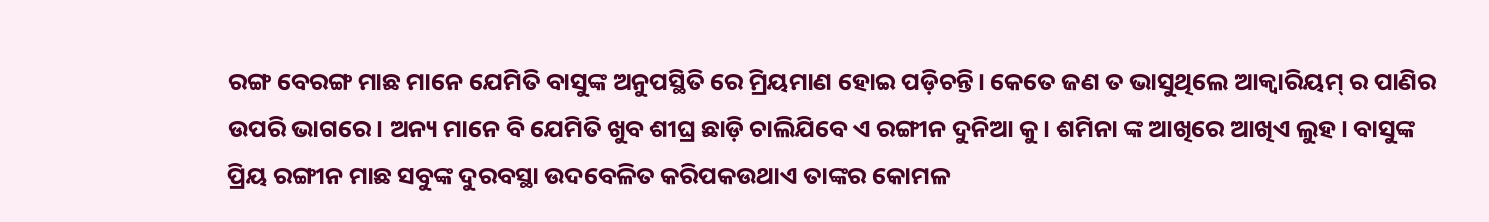ରଙ୍ଗ ବେରଙ୍ଗ ମାଛ ମାନେ ଯେମିତି ବାସୁଙ୍କ ଅନୁପସ୍ଥିତି ରେ ମ୍ରିୟମାଣ ହୋଇ ପଡ଼ିଚନ୍ତି। କେତେ ଜଣ ତ ଭାସୁଥିଲେ ଆକ୍ଵାରିୟମ୍ ର ପାଣିର ଉପରି ଭାଗରେ। ଅନ୍ୟ ମାନେ ବି ଯେମିତି ଖୁବ ଶୀଘ୍ର ଛାଡ଼ି ଚାଲିଯିବେ ଏ ରଙ୍ଗୀନ ଦୁନିଆ କୁ। ଶମିନା ଙ୍କ ଆଖିରେ ଆଖିଏ ଲୁହ। ବାସୁଙ୍କ ପ୍ରିୟ ରଙ୍ଗୀନ ମାଛ ସବୁଙ୍କ ଦୁରବସ୍ଥା ଉଦବେଳିତ କରିପକଉଥାଏ ତାଙ୍କର କୋମଳ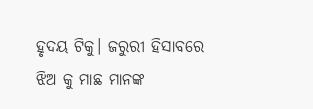ହୃଦୟ ଟିକୁ। ଜରୁରୀ ହିସାବରେ ଝିଅ କୁ ମାଛ ମାନଙ୍କ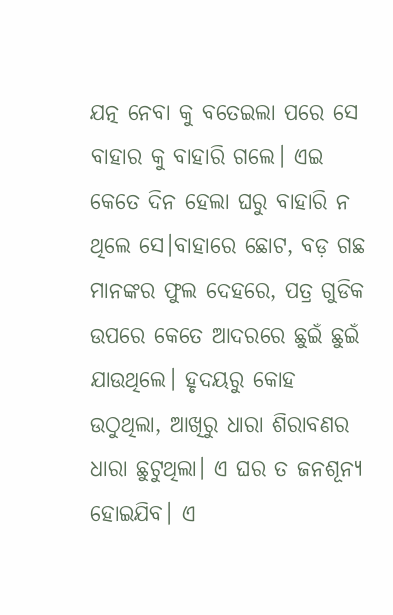ଯତ୍ନ ନେବା କୁ ବତେଇଲା ପରେ ସେ ବାହାର କୁ ବାହାରି ଗଲେ। ଏଇ କେତେ ଦିନ ହେଲା ଘରୁ ବାହାରି ନ ଥିଲେ ସେ।ବାହାରେ ଛୋଟ, ବଡ଼ ଗଛ ମାନଙ୍କର ଫୁଲ ଦେହରେ, ପତ୍ର ଗୁଡିକ ଉପରେ କେତେ ଆଦରରେ ଛୁଇଁ ଛୁଇଁ ଯାଉଥିଲେ। ହୃଦୟରୁ କୋହ ଉଠୁଥିଲା, ଆଖିରୁ ଧାରା ଶିରାବଣର ଧାରା ଛୁଟୁଥିଲା। ଏ ଘର ତ ଜନଶୂନ୍ୟ ହୋଇଯିବ। ଏ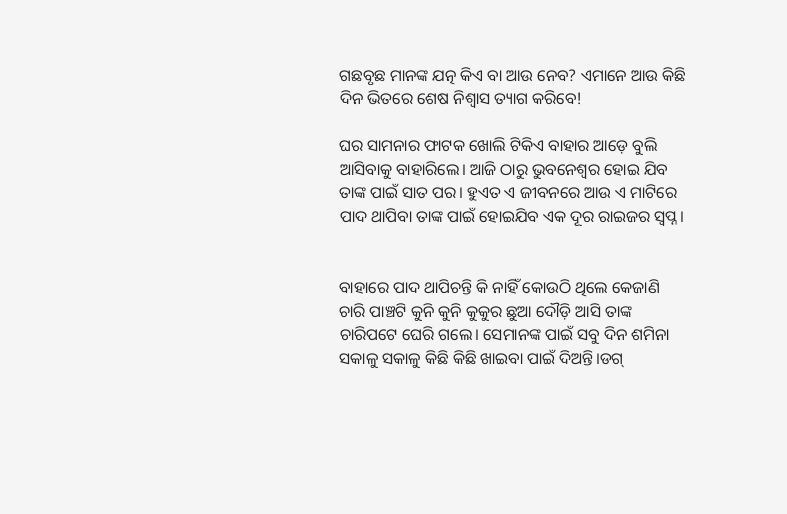ଗଛବୃଛ ମାନଙ୍କ ଯତ୍ନ କିଏ ବା ଆଉ ନେବ? ଏମାନେ ଆଉ କିଛି ଦିନ ଭିତରେ ଶେଷ ନିଶ୍ଵାସ ତ୍ୟାଗ କରିବେ!

ଘର ସାମନାର ଫାଟକ ଖୋଲି ଟିକିଏ ବାହାର ଆଡ଼େ ବୁଲି ଆସିବାକୁ ବାହାରିଲେ। ଆଜି ଠାରୁ ଭୁବନେଶ୍ୱର ହୋଇ ଯିବ ତାଙ୍କ ପାଇଁ ସାତ ପର। ହୁଏତ ଏ ଜୀବନରେ ଆଉ ଏ ମାଟିରେ ପାଦ ଥାପିବା ତାଙ୍କ ପାଇଁ ହୋଇଯିବ ଏକ ଦୂର ରାଇଜର ସ୍ଵପ୍ନ।


ବାହାରେ ପାଦ ଥାପିଚନ୍ତି କି ନାହିଁ କୋଉଠି ଥିଲେ କେଜାଣି ଚାରି ପାଞ୍ଚଟି କୁନି କୁନି କୁକୁର ଛୁଆ ଦୌଡ଼ି ଆସି ତାଙ୍କ ଚାରିପଟେ ଘେରି ଗଲେ। ସେମାନଙ୍କ ପାଇଁ ସବୁ ଦିନ ଶମିନା ସକାଳୁ ସକାଳୁ କିଛି କିଛି ଖାଇବା ପାଇଁ ଦିଅନ୍ତି।ଡଗ୍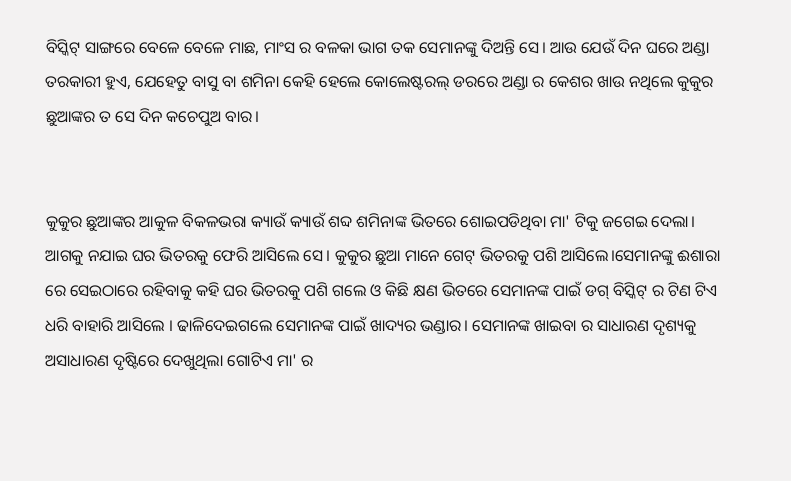ବିସ୍କିଟ୍ ସାଙ୍ଗରେ ବେଳେ ବେଳେ ମାଛ, ମାଂସ ର ବଳକା ଭାଗ ତକ ସେମାନଙ୍କୁ ଦିଅନ୍ତି ସେ। ଆଉ ଯେଉଁ ଦିନ ଘରେ ଅଣ୍ଡା ତରକାରୀ ହୁଏ, ଯେହେତୁ ବାସୁ ବା ଶମିନା କେହି ହେଲେ କୋଲେଷ୍ଟରଲ୍ ଡରରେ ଅଣ୍ଡା ର କେଶର ଖାଉ ନଥିଲେ କୁକୁର ଛୁଆଙ୍କର ତ ସେ ଦିନ କଚେପୁଅ ବାର।


କୁକୁର ଛୁଆଙ୍କର ଆକୁଳ ବିକଳଭରା କ୍ୟାଉଁ କ୍ୟାଉଁ ଶବ୍ଦ ଶମିନାଙ୍କ ଭିତରେ ଶୋଇପଡିଥିବା ମା' ଟିକୁ ଜଗେଇ ଦେଲା। ଆଗକୁ ନଯାଇ ଘର ଭିତରକୁ ଫେରି ଆସିଲେ ସେ। କୁକୁର ଛୁଆ ମାନେ ଗେଟ୍ ଭିତରକୁ ପଶି ଆସିଲେ।ସେମାନଙ୍କୁ ଈଶାରା ରେ ସେଇଠାରେ ରହିବାକୁ କହି ଘର ଭିତରକୁ ପଶି ଗଲେ ଓ କିଛି କ୍ଷଣ ଭିତରେ ସେମାନଙ୍କ ପାଇଁ ଡଗ୍ ବିସ୍କିଟ୍ ର ଟିଣ ଟିଏ ଧରି ବାହାରି ଆସିଲେ । ଢାଳିଦେଇଗଲେ ସେମାନଙ୍କ ପାଇଁ ଖାଦ୍ୟର ଭଣ୍ଡାର। ସେମାନଙ୍କ ଖାଇବା ର ସାଧାରଣ ଦୃଶ୍ୟକୁ ଅସାଧାରଣ ଦୃଷ୍ଟିରେ ଦେଖୁଥିଲା ଗୋଟିଏ ମା' ର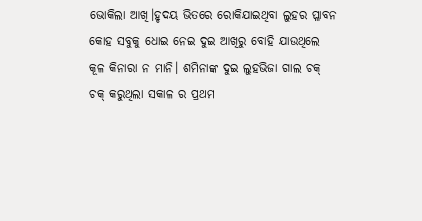ଭୋକିଲା ଆଖି।ହୃଦୟ ଭିତରେ ରୋକିଯାଇଥିବା ଲୁହର ପ୍ଳାବନ କୋହ ସବୁକୁ ଧୋଇ ନେଇ ଦୁଇ ଆଖିରୁ ବୋହି ଯାଉଥିଲେ କୂଳ କିନାରା ନ ମାନି। ଶମିନାଙ୍କ ଦୁଇ ଲୁହଭିଜା ଗାଲ ଚକ୍ ଚକ୍ କରୁଥିଲା ସକାଳ ର ପ୍ରଥମ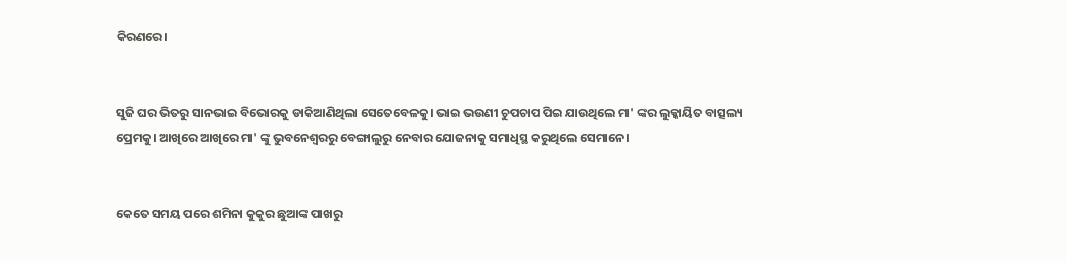କିରଣରେ।


ସୁଜି ଘର ଭିତରୁ ସାନଭାଇ ବିଭୋରକୁ ଡାକିଆଣିଥିଲା ସେତେବେଳକୁ। ଭାଇ ଭଉଣୀ ଚୁପଚାପ ପିଇ ଯାଉଥିଲେ ମା' ଙ୍କର ଲୁକ୍କାୟିତ ବାତ୍ସଲ୍ୟ ପ୍ରେମକୁ। ଆଖିରେ ଆଖିରେ ମା' ଙ୍କୁ ଭୁବନେଶ୍ୱରରୁ ବେଙ୍ଗାଲୁରୁ ନେବାର ଯୋଜନାକୁ ସମାଧିସ୍ଥ କରୁଥିଲେ ସେମାନେ।


କେତେ ସମୟ ପରେ ଶମିନା କୁକୁର ଛୁଆଙ୍କ ପାଖରୁ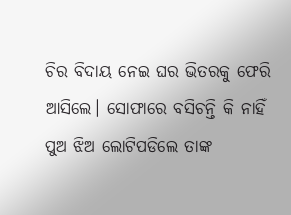ଚିର ବିଦାୟ ନେଇ ଘର ଭିତରକୁ ଫେରି ଆସିଲେ। ସୋଫାରେ ବସିଚନ୍ତି କି ନାହିଁ ପୁଅ ଝିଅ ଲୋଟିପଡିଲେ ତାଙ୍କ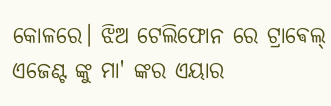କୋଳରେ। ଝିଅ ଟେଲିଫୋନ ରେ ଟ୍ରାଵେଲ୍ ଏଜେଣ୍ଟ ଙ୍କୁ ମା' ଙ୍କର ଏୟାର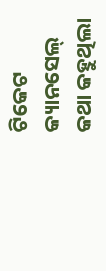ଟିକେଟ କ୍ୟାନସେଲ୍ କଥା କହୁଥିଲା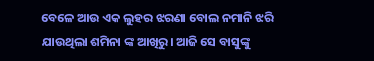ବେଳେ ଆଉ ଏକ ଲୁହର ଝରଣା ବୋଲ ନମାନି ଝରି ଯାଉଥିଲା ଶମିନା ଙ୍କ ଆଖିରୁ। ଆଜି ସେ ବାସୁଙ୍କୁ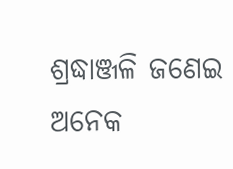ଶ୍ରଦ୍ଧାଞ୍ଜଳି ଜଣେଇ ଅନେକ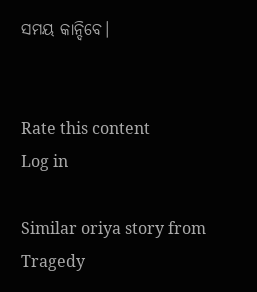ସମୟ କାନ୍ଦିବେ।


Rate this content
Log in

Similar oriya story from Tragedy